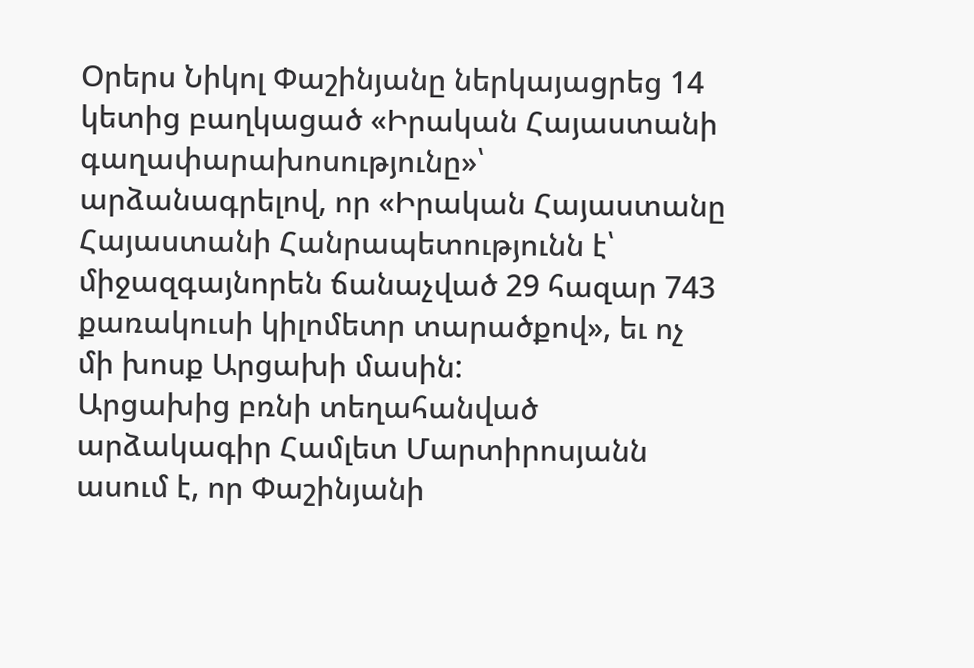Օրերս Նիկոլ Փաշինյանը ներկայացրեց 14 կետից բաղկացած «Իրական Հայաստանի գաղափարախոսությունը»՝ արձանագրելով, որ «Իրական Հայաստանը Հայաստանի Հանրապետությունն է՝ միջազգայնորեն ճանաչված 29 հազար 743 քառակուսի կիլոմետր տարածքով», եւ ոչ մի խոսք Արցախի մասին:
Արցախից բռնի տեղահանված արձակագիր Համլետ Մարտիրոսյանն ասում է, որ Փաշինյանի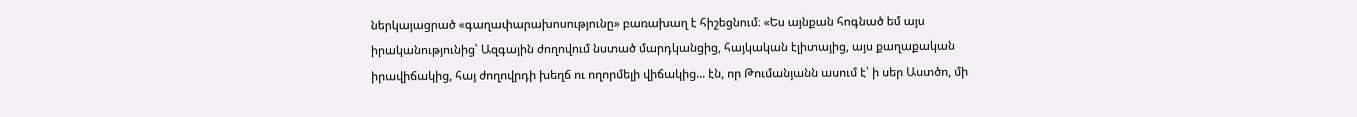ներկայացրած «գաղափարախոսությունը» բառախաղ է հիշեցնում։ «Ես այնքան հոգնած եմ այս իրականությունից՝ Ազգային ժողովում նստած մարդկանցից, հայկական էլիտայից, այս քաղաքական իրավիճակից, հայ ժողովրդի խեղճ ու ողորմելի վիճակից... էն, որ Թումանյանն ասում է՝ ի սեր Աստծո, մի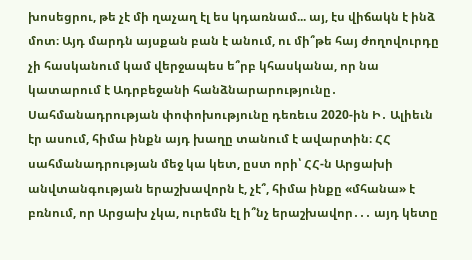խոսեցրու, թե չէ մի ղաչաղ էլ ես կդառնամ... այ, էս վիճակն է ինձ մոտ։ Այդ մարդն այսքան բան է անում, ու մի՞թե հայ ժողովուրդը չի հասկանում կամ վերջապես ե՞րբ կհասկանա, որ նա կատարում է Ադրբեջանի հանձնարարությունը․ Սահմանադրության փոփոխությունը դեռեւս 2020-ին Ի․ Ալիեւն էր ասում, հիմա ինքն այդ խաղը տանում է ավարտին։ ՀՀ սահմանադրության մեջ կա կետ, ըստ որի՝ ՀՀ-ն Արցախի անվտանգության երաշխավորն է, չէ՞, հիմա ինքը «մհանա» է բռնում, որ Արցախ չկա, ուրեմն էլ ի՞նչ երաշխավոր․․․ այդ կետը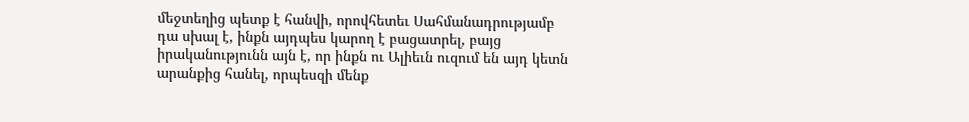մեջտեղից պետք է հանվի, որովհետեւ Սահմանադրությամբ դա սխալ է, ինքն այդպես կարող է բացատրել, բայց իրականությունն այն է, որ ինքն ու Ալիեւն ուզում են այդ կետն արանքից հանել, որպեսզի մենք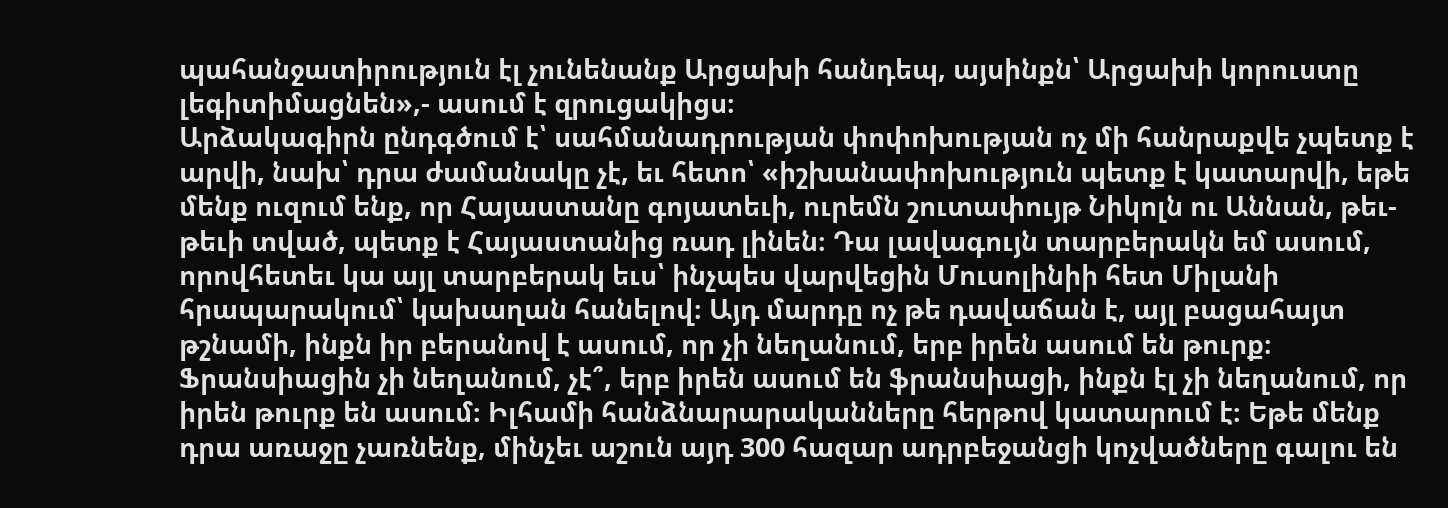պահանջատիրություն էլ չունենանք Արցախի հանդեպ, այսինքն՝ Արցախի կորուստը լեգիտիմացնեն»,- ասում է զրուցակիցս։
Արձակագիրն ընդգծում է՝ սահմանադրության փոփոխության ոչ մի հանրաքվե չպետք է արվի, նախ՝ դրա ժամանակը չէ, եւ հետո՝ «իշխանափոխություն պետք է կատարվի, եթե մենք ուզում ենք, որ Հայաստանը գոյատեւի, ուրեմն շուտափույթ Նիկոլն ու Աննան, թեւ-թեւի տված, պետք է Հայաստանից ռադ լինեն։ Դա լավագույն տարբերակն եմ ասում, որովհետեւ կա այլ տարբերակ եւս՝ ինչպես վարվեցին Մուսոլինիի հետ Միլանի հրապարակում՝ կախաղան հանելով։ Այդ մարդը ոչ թե դավաճան է, այլ բացահայտ թշնամի, ինքն իր բերանով է ասում, որ չի նեղանում, երբ իրեն ասում են թուրք։ Ֆրանսիացին չի նեղանում, չէ՞, երբ իրեն ասում են ֆրանսիացի, ինքն էլ չի նեղանում, որ իրեն թուրք են ասում։ Իլհամի հանձնարարականները հերթով կատարում է։ Եթե մենք դրա առաջը չառնենք, մինչեւ աշուն այդ 300 հազար ադրբեջանցի կոչվածները գալու են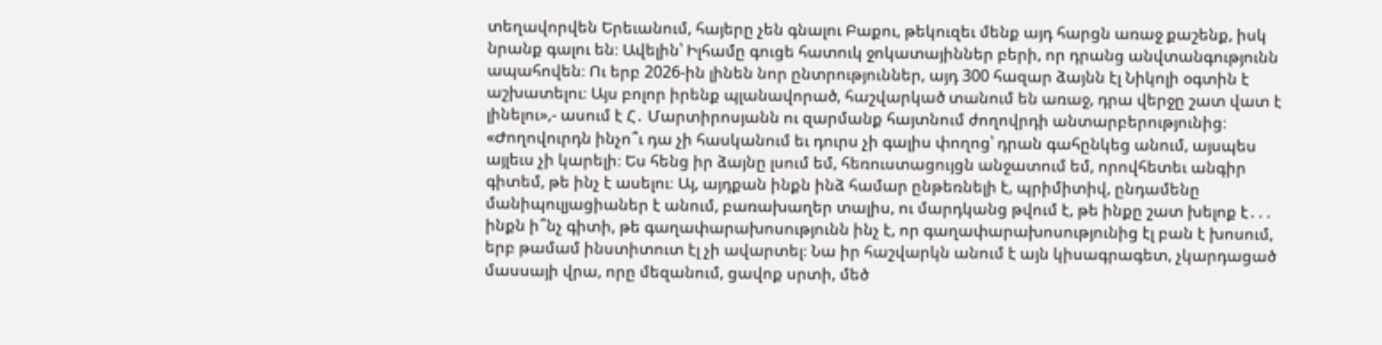տեղավորվեն Երեւանում, հայերը չեն գնալու Բաքու, թեկուզեւ մենք այդ հարցն առաջ քաշենք, իսկ նրանք գալու են։ Ավելին՝ Իլհամը գուցե հատուկ ջոկատայիններ բերի, որ դրանց անվտանգությունն ապահովեն։ Ու երբ 2026-ին լինեն նոր ընտրություններ, այդ 300 հազար ձայնն էլ Նիկոլի օգտին է աշխատելու։ Այս բոլոր իրենք պլանավորած, հաշվարկած տանում են առաջ, դրա վերջը շատ վատ է լինելու»,- ասում է Հ․ Մարտիրոսյանն ու զարմանք հայտնում ժողովրդի անտարբերությունից։
«Ժողովուրդն ինչո՞ւ դա չի հասկանում եւ դուրս չի գալիս փողոց՝ դրան գահընկեց անում, այսպես այլեւս չի կարելի։ Ես հենց իր ձայնը լսում եմ, հեռուստացույցն անջատում եմ, որովհետեւ անգիր գիտեմ, թե ինչ է ասելու։ Այ, այդքան ինքն ինձ համար ընթեռնելի է, պրիմիտիվ, ընդամենը մանիպուլյացիաներ է անում, բառախաղեր տալիս, ու մարդկանց թվում է, թե ինքը շատ խելոք է․․․ ինքն ի՞նչ գիտի, թե գաղափարախոսությունն ինչ է, որ գաղափարախոսությունից էլ բան է խոսում, երբ թամամ ինստիտուտ էլ չի ավարտել։ Նա իր հաշվարկն անում է այն կիսագրագետ, չկարդացած մասսայի վրա, որը մեզանում, ցավոք սրտի, մեծ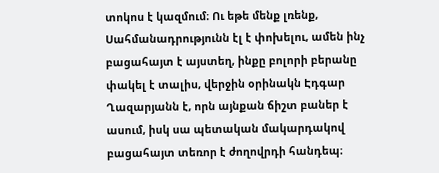տոկոս է կազմում։ Ու եթե մենք լռենք, Սահմանադրությունն էլ է փոխելու, ամեն ինչ բացահայտ է այստեղ, ինքը բոլորի բերանը փակել է տալիս, վերջին օրինակն Էդգար Ղազարյանն է, որն այնքան ճիշտ բաներ է ասում, իսկ սա պետական մակարդակով բացահայտ տեռոր է ժողովրդի հանդեպ։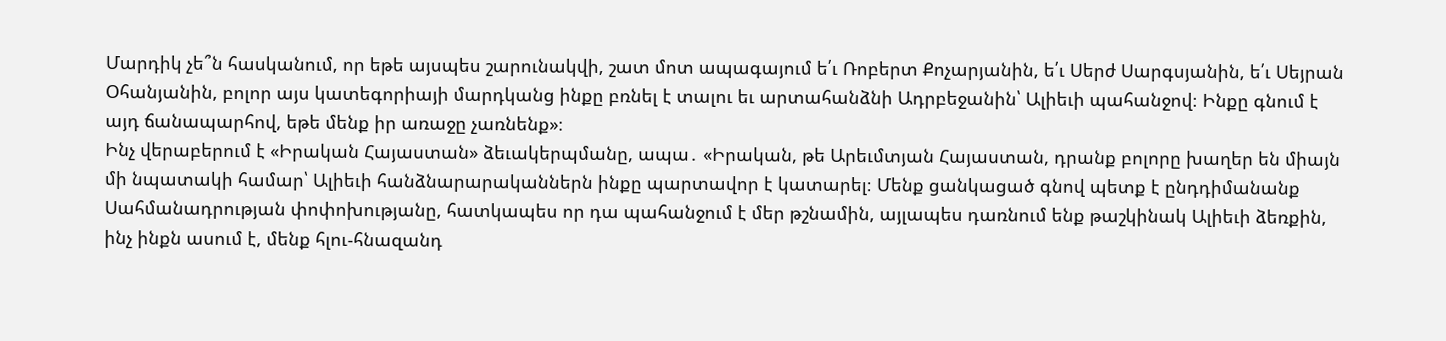Մարդիկ չե՞ն հասկանում, որ եթե այսպես շարունակվի, շատ մոտ ապագայում ե՛ւ Ռոբերտ Քոչարյանին, ե՛ւ Սերժ Սարգսյանին, ե՛ւ Սեյրան Օհանյանին, բոլոր այս կատեգորիայի մարդկանց ինքը բռնել է տալու եւ արտահանձնի Ադրբեջանին՝ Ալիեւի պահանջով։ Ինքը գնում է այդ ճանապարհով, եթե մենք իր առաջը չառնենք»։
Ինչ վերաբերում է «Իրական Հայաստան» ձեւակերպմանը, ապա․ «Իրական, թե Արեւմտյան Հայաստան, դրանք բոլորը խաղեր են միայն մի նպատակի համար՝ Ալիեւի հանձնարարականներն ինքը պարտավոր է կատարել։ Մենք ցանկացած գնով պետք է ընդդիմանանք Սահմանադրության փոփոխությանը, հատկապես որ դա պահանջում է մեր թշնամին, այլապես դառնում ենք թաշկինակ Ալիեւի ձեռքին, ինչ ինքն ասում է, մենք հլու-հնազանդ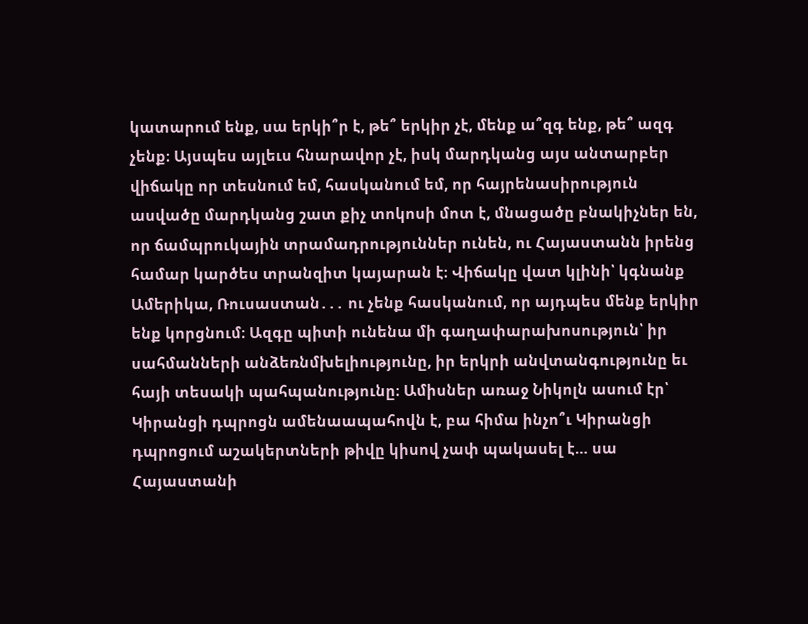կատարում ենք, սա երկի՞ր է, թե՞ երկիր չէ, մենք ա՞զգ ենք, թե՞ ազգ չենք։ Այսպես այլեւս հնարավոր չէ, իսկ մարդկանց այս անտարբեր վիճակը որ տեսնում եմ, հասկանում եմ, որ հայրենասիրություն ասվածը մարդկանց շատ քիչ տոկոսի մոտ է, մնացածը բնակիչներ են, որ ճամպրուկային տրամադրություններ ունեն, ու Հայաստանն իրենց համար կարծես տրանզիտ կայարան է։ Վիճակը վատ կլինի՝ կգնանք Ամերիկա, Ռուսաստան․․․ ու չենք հասկանում, որ այդպես մենք երկիր ենք կորցնում։ Ազգը պիտի ունենա մի գաղափարախոսություն՝ իր սահմանների անձեռնմխելիությունը, իր երկրի անվտանգությունը եւ հայի տեսակի պահպանությունը։ Ամիսներ առաջ Նիկոլն ասում էր՝ Կիրանցի դպրոցն ամենաապահովն է, բա հիմա ինչո՞ւ Կիրանցի դպրոցում աշակերտների թիվը կիսով չափ պակասել է… սա Հայաստանի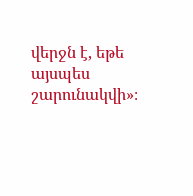վերջն է, եթե այսպես շարունակվի»։